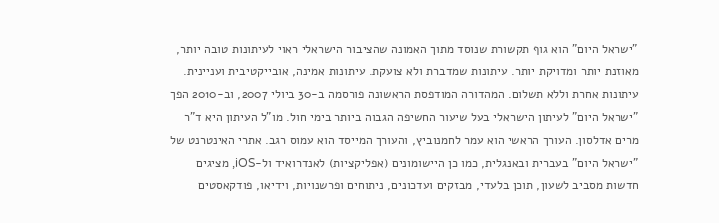"ישראל היום" הוא גוף תקשורת שנוסד מתוך האמונה שהציבור הישראלי ראוי לעיתונות טובה יותר, מאוזנת יותר ומדויקת יותר. עיתונות שמדברת ולא צועקת. עיתונות אמינה, אובייקטיבית ועניינית. עיתונות אחרת וללא תשלום. המהדורה המודפסת הראשונה פורסמה ב-30 ביולי 2007, וב-2010 הפך "ישראל היום" לעיתון הישראלי בעל שיעור החשיפה הגבוה ביותר בימי חול. מו"ל העיתון היא ד"ר מרים אדלסון. העורך הראשי הוא עמר לחמנוביץ, והעורך המייסד הוא עמוס רגב. אתרי האינטרנט של "ישראל היום" בעברית ובאנגלית, כמו כן היישומונים (אפליקציות) לאנדרואיד ול-iOS, מציגים חדשות מסביב לשעון, תוכן בלעדי, מבזקים ועדכונים, ניתוחים ופרשנויות, וידיאו, פודקאסטים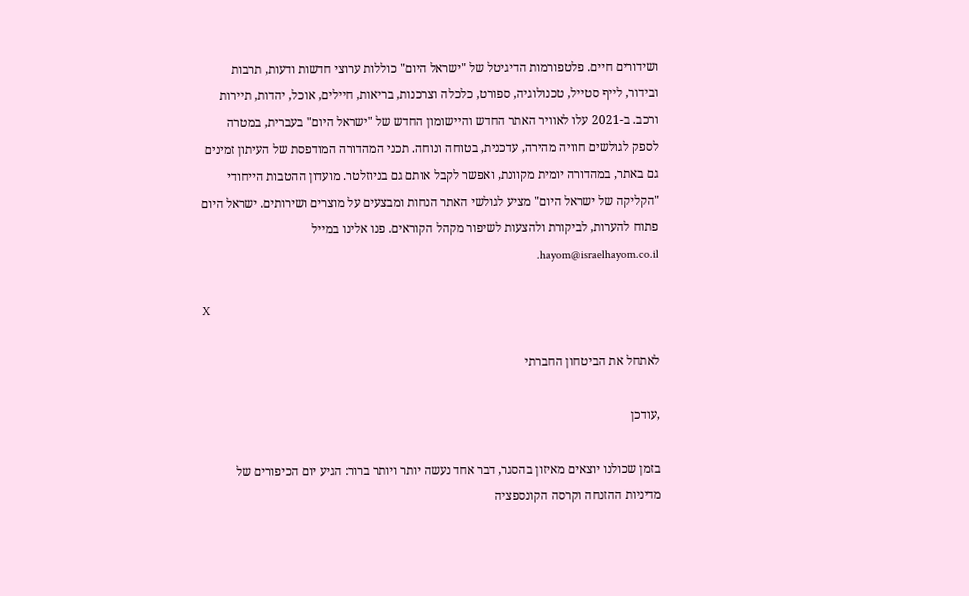ושידורים חיים. פלטפורמות הדיגיטל של "ישראל היום" כוללות ערוצי חדשות ודעות, תרבות ובידור, לייף סטייל, טכנולוגיה, ספורט, כלכלה וצרכנות, בריאות, חיילים, אוכל, יהדות, תיירות ורכב. ב-2021 עלו לאוויר האתר החדש והיישומון החדש של "ישראל היום" בעברית, במטרה לספק לגולשים חוויה מהירה, עדכנית, בטוחה ונוחה. תכני המהדורה המודפסת של העיתון זמינים גם באתר, במהדורה יומית מקוונת, ואפשר לקבל אותם גם בניוזלטר. מועדון ההטבות הייחודי "הקליקה של ישראל היום" מציע לגולשי האתר הנחות ומבצעים על מוצרים ושירותים. ישראל היום פתוח להערות, לביקורת ולהצעות לשיפור מקהל הקוראים. פנו אלינו במייל hayom@israelhayom.co.il.

X

לאתחל את הביטחון החברתי

,עודכן

בזמן שכולנו יוצאים מאיזון בהסגר, דבר אחד נעשה יותר ויותר ברור: הגיע יום הכיפורים של מדיניות ההזנחה וקרסה הקונספציה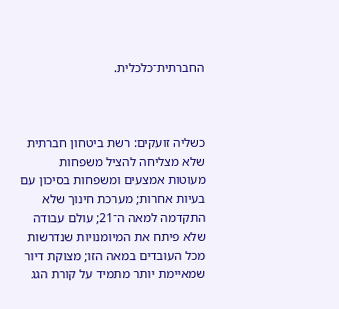החברתית־כלכלית.



כשליה זועקים: רשת ביטחון חברתית שלא מצליחה להציל משפחות מעוטות אמצעים ומשפחות בסיכון עם בעיות אחרות; מערכת חינוך שלא התקדמה למאה ה־21; עולם עבודה שלא פיתח את המיומנויות שנדרשות מכל העובדים במאה הזו; מצוקת דיור שמאיימת יותר מתמיד על קורת הגג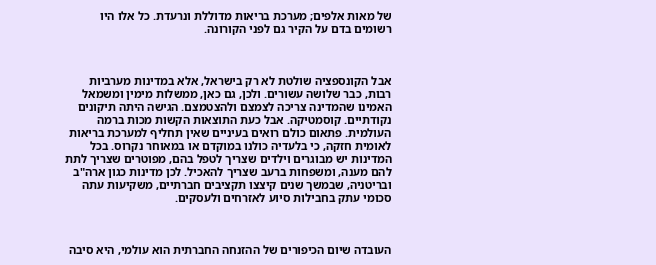של מאות אלפים; מערכת בריאות מדוללת ונרעדת. כל אלו היו רשומים בדם על הקיר גם לפני הקורונה.



אבל הקונספציה שולטת לא רק בישראל, אלא במדינות מערביות רבות, כבר שלושה עשורים. ולכן, גם כאן, ממשלות מימין ומשמאל האמינו שהמדינה צריכה לצמצם ולהצטמצם. הגישה היתה תיקונים נקודתיים. קוסמטיקה. אבל כעת התוצאות הקשות מכות ברמה העולמית. פתאום כולם רואים בעיניים שאין תחליף למערכת בריאות לאומית חזקה, כי בלעדיה כולנו במוקדם או במאוחר נקרוס. בכל המדינות יש מבוגרים וילדים שצריך לטפל בהם, מפוטרים שצריך לתת להם מענה, ומשפחות ברעב שצריך להאכיל. לכן מדינות כגון ארה"ב ובריטניה, שבמשך שנים קיצצו תקציבים חברתיים, משקיעות עתה סכומי עתק בחבילות סיוע לאזרחים ולעסקים.



העובדה שיום הכיפורים של ההזנחה החברתית הוא עולמי, היא סיבה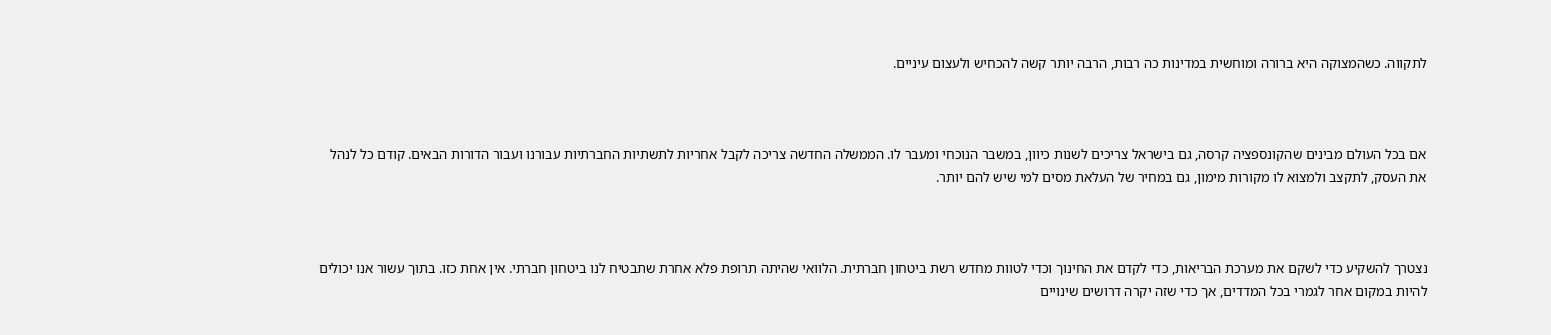לתקווה. כשהמצוקה היא ברורה ומוחשית במדינות כה רבות, הרבה יותר קשה להכחיש ולעצום עיניים.



אם בכל העולם מבינים שהקונספציה קרסה, גם בישראל צריכים לשנות כיוון, במשבר הנוכחי ומעבר לו. הממשלה החדשה צריכה לקבל אחריות לתשתיות החברתיות עבורנו ועבור הדורות הבאים. קודם כל לנהל את העסק, לתקצב ולמצוא לו מקורות מימון, גם במחיר של העלאת מסים למי שיש להם יותר.



נצטרך להשקיע כדי לשקם את מערכת הבריאות, כדי לקדם את החינוך וכדי לטוות מחדש רשת ביטחון חברתית. הלוואי שהיתה תרופת פלא אחרת שתבטיח לנו ביטחון חברתי. אין אחת כזו. בתוך עשור אנו יכולים להיות במקום אחר לגמרי בכל המדדים, אך כדי שזה יקרה דרושים שינויים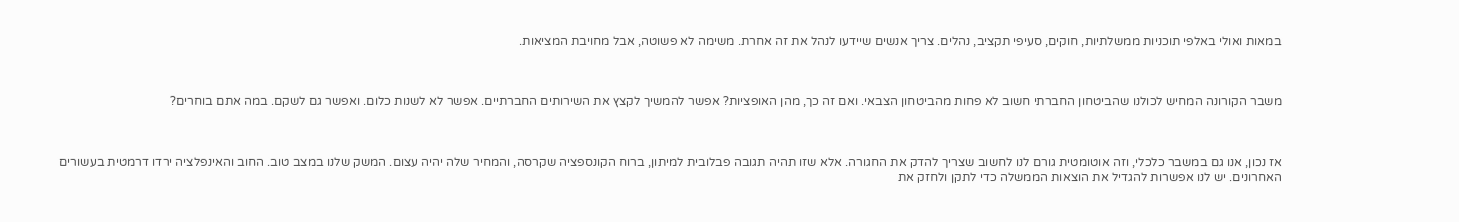במאות ואולי באלפי תוכניות ממשלתיות, חוקים, סעיפי תקציב, נהלים. צריך אנשים שיידעו לנהל את זה אחרת. משימה לא פשוטה, אבל מחויבת המציאות.



משבר הקורונה המחיש לכולנו שהביטחון החברתי חשוב לא פחות מהביטחון הצבאי. ואם זה כך, מהן האופציות? אפשר להמשיך לקצץ את השירותים החברתיים. אפשר לא לשנות כלום. ואפשר גם לשקם. במה אתם בוחרים?



אז נכון, אנו גם במשבר כלכלי, וזה אוטומטית גורם לנו לחשוב שצריך להדק את החגורה. אלא שזו תהיה תגובה פבלובית למיתון, ברוח הקונספציה שקרסה, והמחיר שלה יהיה עצום. המשק שלנו במצב טוב. החוב והאינפלציה ירדו דרמטית בעשורים האחרונים. יש לנו אפשרות להגדיל את הוצאות הממשלה כדי לתקן ולחזק את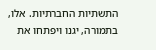התשתיות החברתיות. אלו, בתמורה, יגנו ויפתחו את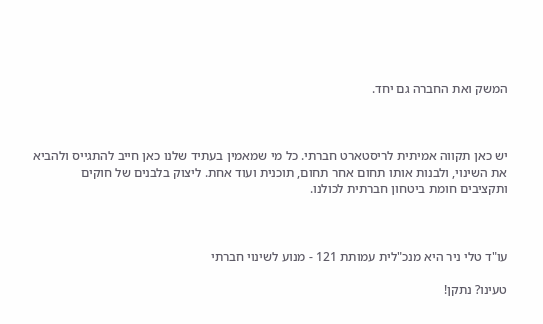המשק ואת החברה גם יחד.



יש כאן תקווה אמיתית לריסטארט חברתי. כל מי שמאמין בעתיד שלנו כאן חייב להתגייס ולהביא את השינוי, ולבנות אותו תחום אחר תחום, תוכנית ועוד אחת. ליצוק בלבנים של חוקים ותקציבים חומת ביטחון חברתית לכולנו.



עו"ד טלי ניר היא מנכ"לית עמותת 121 - מנוע לשינוי חברתי

טעינו? נתקן!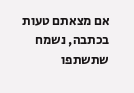אם מצאתם טעות בכתבה, נשמח שתשתפו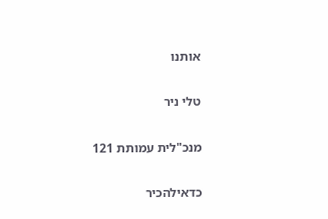אותנו

טלי ניר

מנכ"לית עמותת 121

כדאילהכיר